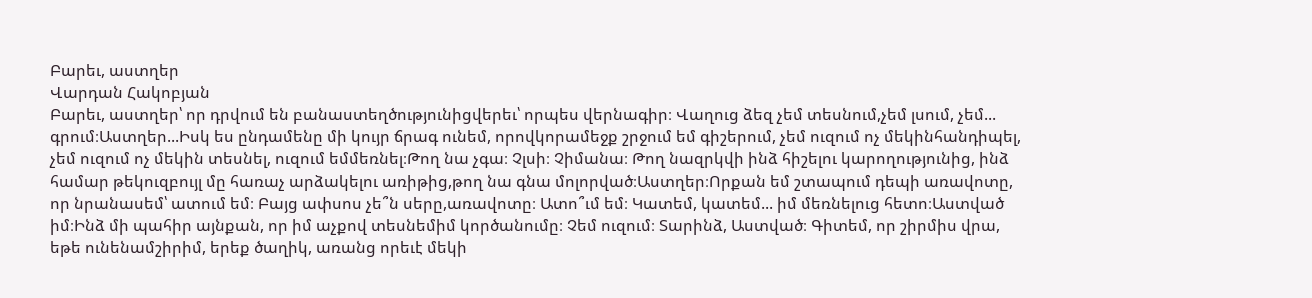Բարեւ, աստղեր
Վարդան Հակոբյան
Բարեւ, աստղեր՝ որ դրվում են բանաստեղծությունիցվերեւ՝ որպես վերնագիր։ Վաղուց ձեզ չեմ տեսնում,չեմ լսում, չեմ... գրում։Աստղեր...Իսկ ես ընդամենը մի կույր ճրագ ունեմ, որովկորամեջք շրջում եմ գիշերում, չեմ ուզում ոչ մեկինհանդիպել, չեմ ուզում ոչ մեկին տեսնել, ուզում եմմեռնել։Թող նա չգա։ Չլսի։ Չիմանա։ Թող նազրկվի ինձ հիշելու կարողությունից, ինձ համար թեկուզբույլ մը հառաչ արձակելու առիթից,թող նա գնա մոլորված։Աստղեր։Որքան եմ շտապում դեպի առավոտը, որ նրանասեմ՝ ատում եմ։ Բայց ափսոս չե՞ն սերը,առավոտը։ Ատո՞ւմ եմ։ Կատեմ, կատեմ... իմ մեռնելուց հետո։Աստված իմ։Ինձ մի պահիր այնքան, որ իմ աչքով տեսնեմիմ կործանումը։ Չեմ ուզում։ Տարինձ, Աստված։ Գիտեմ, որ շիրմիս վրա, եթե ունենամշիրիմ, երեք ծաղիկ, առանց որեւէ մեկի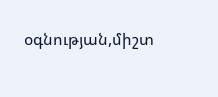օգնության,միշտ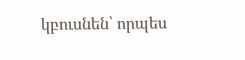կբուսնեն՝ որպես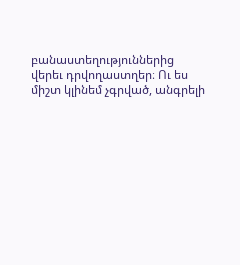բանաստեղություններից վերեւ դրվողաստղեր։ Ու ես միշտ կլինեմ չգրված, անգրելի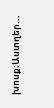խոսք։Աստղեր...